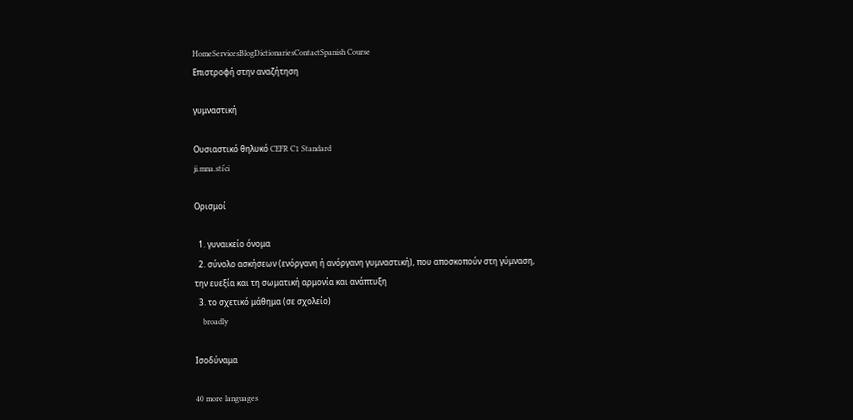HomeServicesBlogDictionariesContactSpanish Course
Επιστροφή στην αναζήτηση

γυμναστική

Ουσιαστικό θηλυκό CEFR C1 Standard
ʝi.mna.stiˈci

Ορισμοί

  1. γυναικείο όνομα
  2. σύνολο ασκήσεων (ενόργανη ή ανόργανη γυμναστική), που αποσκοπούν στη γύμναση, την ευεξία και τη σωματική αρμονία και ανάπτυξη
  3. το σχετικό μάθημα (σε σχολείο)
    broadly

Ισοδύναμα

40 more languages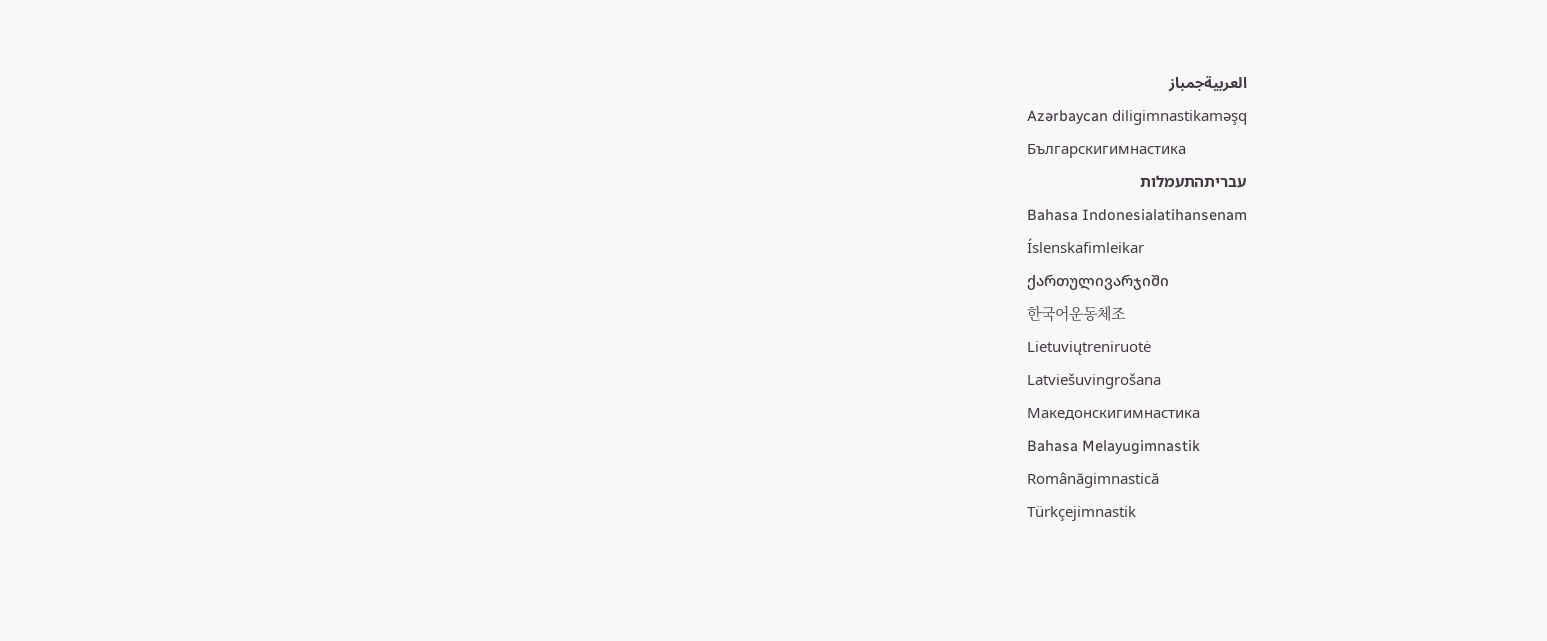العربيةجمباز
Azərbaycan diligimnastikaməşq
Българскигимнастика
עבריתהתעמלות
Bahasa Indonesialatihansenam
Íslenskafimleikar
ქართულივარჯიში
한국어운동체조
Lietuviųtreniruotė
Latviešuvingrošana
Македонскигимнастика
Bahasa Melayugimnastik
Românăgimnastică
Türkçejimnastik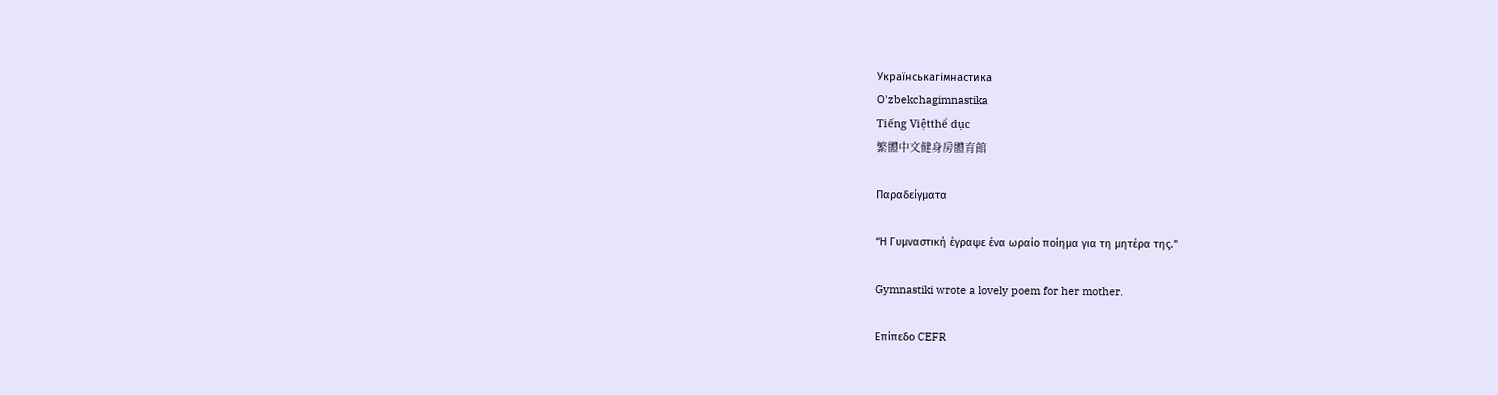Українськагімнастика
O'zbekchagimnastika
Tiếng Việtthể dục
繁體中文健身房體育館

Παραδείγματα

“Η Γυμναστική έγραψε ένα ωραίο ποίημα για τη μητέρα της.”

Gymnastiki wrote a lovely poem for her mother.

Επίπεδο CEFR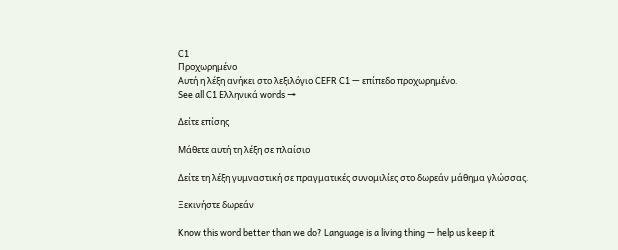C1
Προχωρημένο
Αυτή η λέξη ανήκει στο λεξιλόγιο CEFR C1 — επίπεδο προχωρημένο.
See all C1 Ελληνικά words →

Δείτε επίσης

Μάθετε αυτή τη λέξη σε πλαίσιο

Δείτε τη λέξη γυμναστική σε πραγματικές συνομιλίες στο δωρεάν μάθημα γλώσσας.

Ξεκινήστε δωρεάν

Know this word better than we do? Language is a living thing — help us keep it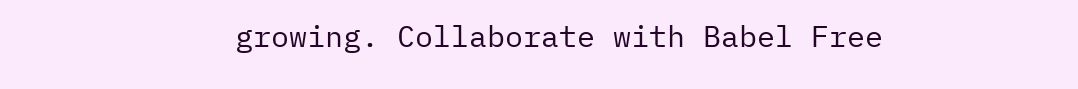growing. Collaborate with Babel Free